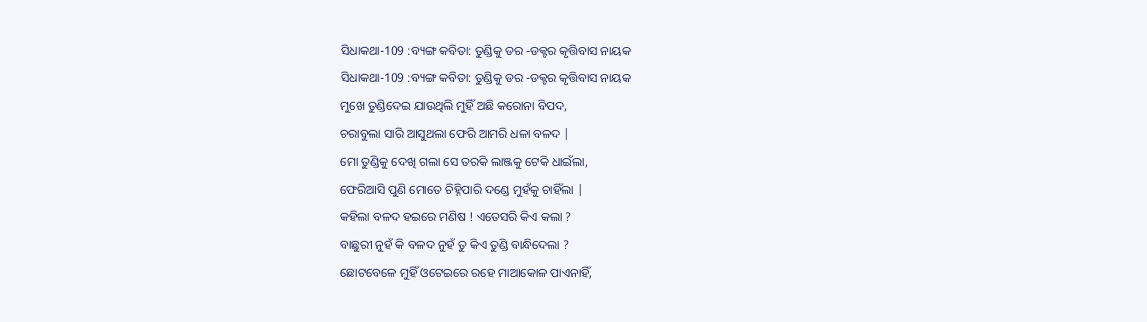ସିଧାକଥା-109 :ବ୍ୟଙ୍ଗ କବିତା: ତୁଣ୍ଡିକୁ ଡର -ଡକ୍ଟର କୃତ୍ତିବାସ ନାୟକ
ସିଧାକଥା-109 :ବ୍ୟଙ୍ଗ କବିତା: ତୁଣ୍ଡିକୁ ଡର -ଡକ୍ଟର କୃତ୍ତିବାସ ନାୟକ
ମୁଖେ ତୁଣ୍ଡିଦେଇ ଯାଉଥିଲି ମୁହିଁ ଅଛି କରୋନା ବିପଦ,
ଚରାବୁଲା ସାରି ଆସୁଥଲା ଫେରି ଆମରି ଧଳା ବଳଦ |
ମୋ ତୁଣ୍ଡିକୁ ଦେଖି ଗଲା ସେ ତରକି ଲାଞ୍ଜକୁ ଟେକି ଧାଇଁଲା,
ଫେରିଆସି ପୁଣି ମୋତେ ଚିହ୍ନିପାରି ଦଣ୍ଡେ ମୁହଁକୁ ଚାହିଁଲା |
କହିଲା ବଳଦ ହଇରେ ମଣିଷ ! ଏତେସରି କିଏ କଲା ?
ବାଛୁରୀ ନୁହଁ କି ବଳଦ ନୁହଁ ତୁ କିଏ ତୁଣ୍ଡି ବାନ୍ଧିଦେଲା ?
ଛୋଟବେଳେ ମୁହିଁ ଓଟେଇରେ ରହେ ମାଆକୋଳ ପାଏନାହିଁ,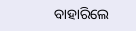ବାହାରିଲେ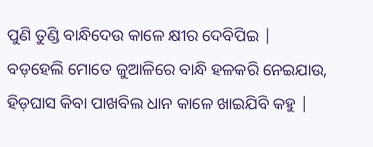ପୁଣି ତୁଣ୍ଡି ବାନ୍ଧିଦେଉ କାଳେ କ୍ଷୀର ଦେବିପିଇ |
ବଡ଼ହେଲି ମୋତେ ଜୁଆଳିରେ ବାନ୍ଧି ହଳକରି ନେଇଯାଉ,
ହିଡ଼ଘାସ କିବା ପାଖବିଲ ଧାନ କାଳେ ଖାଇଯିବି କହୁ |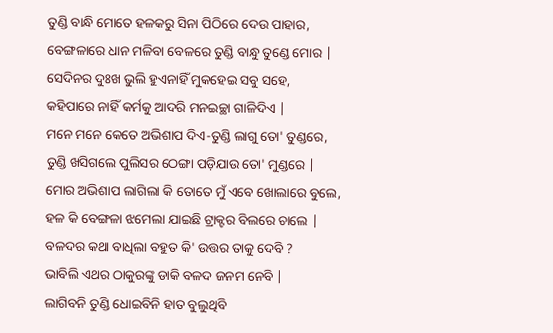ତୁଣ୍ଡି ବାନ୍ଧି ମୋତେ ହଳକରୁ ସିନା ପିଠିରେ ଦେଉ ପାହାର,
ବେଙ୍ଗଳାରେ ଧାନ ମଳିବା ବେଳରେ ତୁଣ୍ଡି ବାନ୍ଧୁ ତୁଣ୍ଡେ ମୋର |
ସେଦିନର ଦୁଃଖ ଭୁଲି ହୁଏନାହିଁ ମୁକହେଇ ସବୁ ସହେ,
କହିପାରେ ନାହିଁ କର୍ମକୁ ଆଦରି ମନଇଚ୍ଛା ଗାଳିଦିଏ |
ମନେ ମନେ କେତେ ଅଭିଶାପ ଦିଏ-ତୁଣ୍ଡି ଲାଗୁ ତୋ' ତୁଣ୍ଡରେ,
ତୁଣ୍ଡି ଖସିଗଲେ ପୁଲିସର ଠେଙ୍ଗା ପଡ଼ିଯାଉ ତୋ' ମୁଣ୍ଡରେ |
ମୋର ଅଭିଶାପ ଲାଗିଲା କି ତୋତେ ମୁଁ ଏବେ ଖୋଲାରେ ବୁଲେ,
ହଳ କି ବେଙ୍ଗଳା ଝମେଲା ଯାଇଛି ଟ୍ରାକ୍ଟର ବିଲରେ ଚାଲେ |
ବଳଦର କଥା ବାଧିଲା ବହୁତ କି' ଉତ୍ତର ତାକୁ ଦେବି ?
ଭାବିଲି ଏଥର ଠାକୁରଙ୍କୁ ଡାକି ବଳଦ ଜନମ ନେବି |
ଲାଗିବନି ତୁଣ୍ଡି ଧୋଇବିନି ହାତ ବୁଲୁଥିବି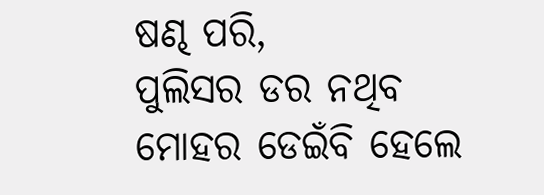ଷଣ୍ଢ ପରି,
ପୁଲିସର ଡର ନଥିବ ମୋହର ଡେଇଁବି ହେଲେ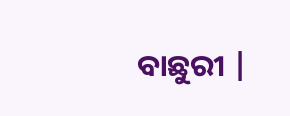ବାଛୁରୀ |